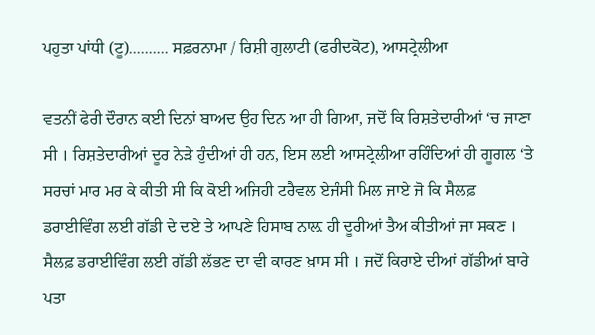ਪਹੁਤਾ ਪਾਂਧੀ (ਟੂ).......... ਸਫ਼ਰਨਾਮਾ / ਰਿਸ਼ੀ ਗੁਲਾਟੀ (ਫਰੀਦਕੋਟ), ਆਸਟ੍ਰੇਲੀਆ

ਵਤਨੀਂ ਫੇਰੀ ਦੌਰਾਨ ਕਈ ਦਿਨਾਂ ਬਾਅਦ ਉਹ ਦਿਨ ਆ ਹੀ ਗਿਆ, ਜਦੋਂ ਕਿ ਰਿਸ਼ਤੇਦਾਰੀਆਂ ‘ਚ ਜਾਣਾ ਸੀ । ਰਿਸ਼ਤੇਦਾਰੀਆਂ ਦੂਰ ਨੇੜੇ ਹੁੰਦੀਆਂ ਹੀ ਹਨ, ਇਸ ਲਈ ਆਸਟ੍ਰੇਲੀਆ ਰਹਿੰਦਿਆਂ ਹੀ ਗੂਗਲ ‘ਤੇ ਸਰਚਾਂ ਮਾਰ ਮਰ ਕੇ ਕੀਤੀ ਸੀ ਕਿ ਕੋਈ ਅਜਿਹੀ ਟਰੈਵਲ ਏਜੰਸੀ ਮਿਲ ਜਾਏ ਜੋ ਕਿ ਸੈਲਫ਼ ਡਰਾਈਵਿੰਗ ਲਈ ਗੱਡੀ ਦੇ ਦਏ ਤੇ ਆਪਣੇ ਹਿਸਾਬ ਨਾਲ਼ ਹੀ ਦੂਰੀਆਂ ਤੈਅ ਕੀਤੀਆਂ ਜਾ ਸਕਣ । ਸੈਲਫ਼ ਡਰਾਈਵਿੰਗ ਲਈ ਗੱਡੀ ਲੱਭਣ ਦਾ ਵੀ ਕਾਰਣ ਖ਼ਾਸ ਸੀ । ਜਦੋਂ ਕਿਰਾਏ ਦੀਆਂ ਗੱਡੀਆਂ ਬਾਰੇ ਪਤਾ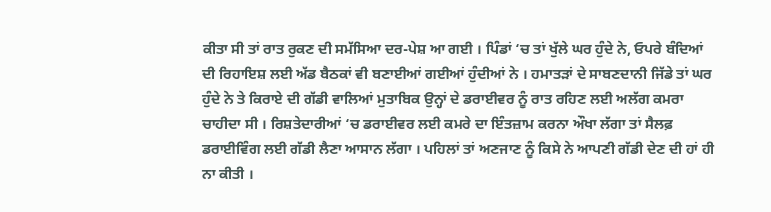ਕੀਤਾ ਸੀ ਤਾਂ ਰਾਤ ਰੁਕਣ ਦੀ ਸਮੱਸਿਆ ਦਰ-ਪੇਸ਼ ਆ ਗਈ । ਪਿੰਡਾਂ ‘ਚ ਤਾਂ ਖੁੱਲੇ ਘਰ ਹੁੰਦੇ ਨੇ, ਓਪਰੇ ਬੰਦਿਆਂ ਦੀ ਰਿਹਾਇਸ਼ ਲਈ ਅੱਡ ਬੈਠਕਾਂ ਵੀ ਬਣਾਈਆਂ ਗਈਆਂ ਹੁੰਦੀਆਂ ਨੇ । ਹਮਾਤੜਾਂ ਦੇ ਸਾਬਣਦਾਨੀ ਜਿੱਡੇ ਤਾਂ ਘਰ ਹੁੰਦੇ ਨੇ ਤੇ ਕਿਰਾਏ ਦੀ ਗੱਡੀ ਵਾਲਿਆਂ ਮੁਤਾਬਿਕ ਉਨ੍ਹਾਂ ਦੇ ਡਰਾਈਵਰ ਨੂੰ ਰਾਤ ਰਹਿਣ ਲਈ ਅਲੱਗ ਕਮਰਾ ਚਾਹੀਦਾ ਸੀ । ਰਿਸ਼ਤੇਦਾਰੀਆਂ ‘ਚ ਡਰਾਈਵਰ ਲਈ ਕਮਰੇ ਦਾ ਇੰਤਜ਼ਾਮ ਕਰਨਾ ਔਖਾ ਲੱਗਾ ਤਾਂ ਸੈਲਫ਼ ਡਰਾਈਵਿੰਗ ਲਈ ਗੱਡੀ ਲੈਣਾ ਆਸਾਨ ਲੱਗਾ । ਪਹਿਲਾਂ ਤਾਂ ਅਣਜਾਣ ਨੂੰ ਕਿਸੇ ਨੇ ਆਪਣੀ ਗੱਡੀ ਦੇਣ ਦੀ ਹਾਂ ਹੀ ਨਾ ਕੀਤੀ ।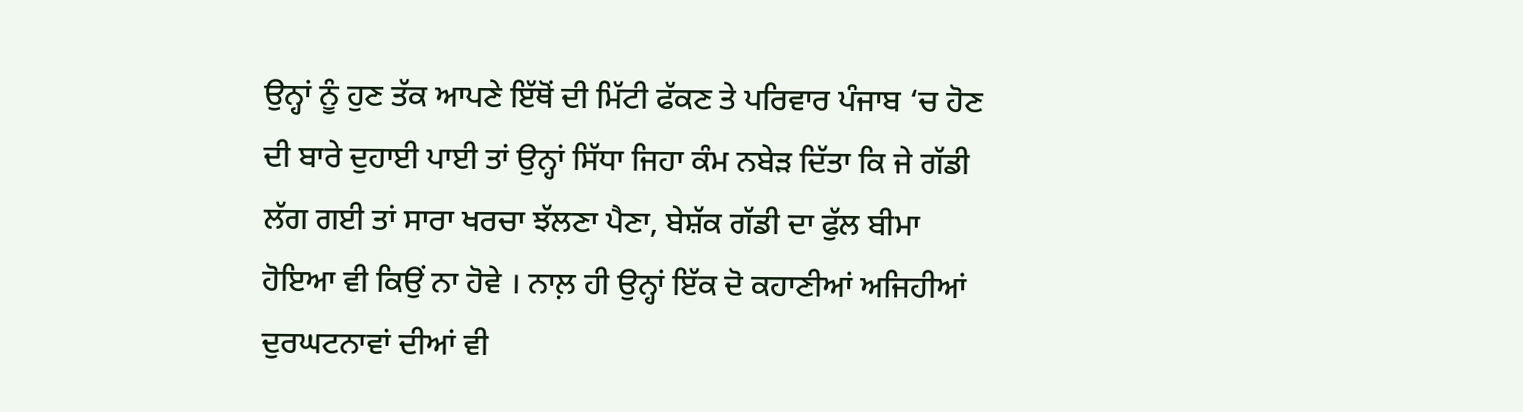ਉਨ੍ਹਾਂ ਨੂੰ ਹੁਣ ਤੱਕ ਆਪਣੇ ਇੱਥੋਂ ਦੀ ਮਿੱਟੀ ਫੱਕਣ ਤੇ ਪਰਿਵਾਰ ਪੰਜਾਬ ‘ਚ ਹੋਣ ਦੀ ਬਾਰੇ ਦੁਹਾਈ ਪਾਈ ਤਾਂ ਉਨ੍ਹਾਂ ਸਿੱਧਾ ਜਿਹਾ ਕੰਮ ਨਬੇੜ ਦਿੱਤਾ ਕਿ ਜੇ ਗੱਡੀ ਲੱਗ ਗਈ ਤਾਂ ਸਾਰਾ ਖਰਚਾ ਝੱਲਣਾ ਪੈਣਾ, ਬੇਸ਼ੱਕ ਗੱਡੀ ਦਾ ਫੁੱਲ ਬੀਮਾ ਹੋਇਆ ਵੀ ਕਿਉਂ ਨਾ ਹੋਵੇ । ਨਾਲ਼ ਹੀ ਉਨ੍ਹਾਂ ਇੱਕ ਦੋ ਕਹਾਣੀਆਂ ਅਜਿਹੀਆਂ ਦੁਰਘਟਨਾਵਾਂ ਦੀਆਂ ਵੀ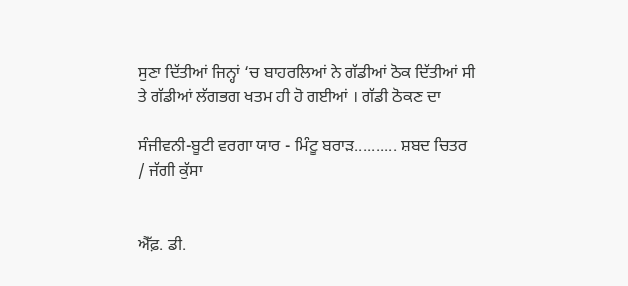ਸੁਣਾ ਦਿੱਤੀਆਂ ਜਿਨ੍ਹਾਂ ‘ਚ ਬਾਹਰਲਿਆਂ ਨੇ ਗੱਡੀਆਂ ਠੋਕ ਦਿੱਤੀਆਂ ਸੀ ਤੇ ਗੱਡੀਆਂ ਲੱਗਭਗ ਖਤਮ ਹੀ ਹੋ ਗਈਆਂ । ਗੱਡੀ ਠੋਕਣ ਦਾ

ਸੰਜੀਵਨੀ-ਬੂਟੀ ਵਰਗਾ ਯਾਰ - ਮਿੰਟੂ ਬਰਾੜ.......... ਸ਼ਬਦ ਚਿਤਰ / ਜੱਗੀ ਕੁੱਸਾ


ਐੱਫ਼. ਡੀ.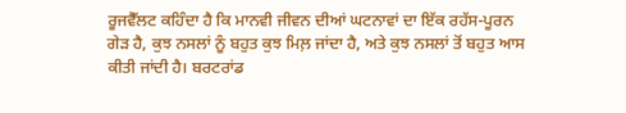ਰੂਜਵੈੱਲਟ ਕਹਿੰਦਾ ਹੈ ਕਿ ਮਾਨਵੀ ਜੀਵਨ ਦੀਆਂ ਘਟਨਾਵਾਂ ਦਾ ਇੱਕ ਰਹੱਸ-ਪੂਰਨ ਗੇੜ ਹੈ, ਕੁਝ ਨਸਲਾਂ ਨੂੰ ਬਹੁਤ ਕੁਝ ਮਿਲ਼ ਜਾਂਦਾ ਹੈ, ਅਤੇ ਕੁਝ ਨਸਲਾਂ ਤੋਂ ਬਹੁਤ ਆਸ ਕੀਤੀ ਜਾਂਦੀ ਹੈ। ਬਰਟਰਾਂਡ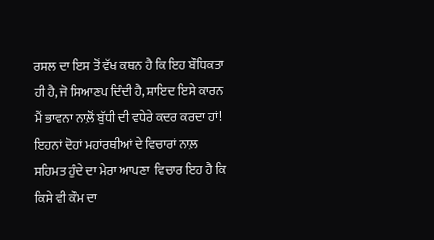ਰਸਲ ਦਾ ਇਸ ਤੋਂ ਵੱਖ ਕਥਨ ਹੈ ਕਿ ਇਹ ਬੌਧਿਕਤਾ ਹੀ ਹੈ, ਜੋ ਸਿਆਣਪ ਦਿੰਦੀ ਹੈ, ਸ਼ਾਇਦ ਇਸੇ ਕਾਰਨ ਮੈਂ ਭਾਵਨਾ ਨਾਲ਼ੋਂ ਬੁੱਧੀ ਦੀ ਵਧੇਰੇ ਕਦਰ ਕਰਦਾ ਹਾਂ! ਇਹਨਾਂ ਦੋਹਾਂ ਮਹਾਂਰਥੀਆਂ ਦੇ ਵਿਚਾਰਾਂ ਨਾਲ਼ ਸਹਿਮਤ ਹੁੰਦੇ ਦਾ ਮੇਰਾ ਆਪਣਾ  ਵਿਚਾਰ ਇਹ ਹੈ ਕਿ ਕਿਸੇ ਵੀ ਕੌਮ ਦਾ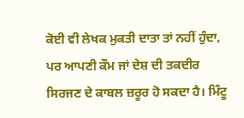ਕੋਈ ਵੀ ਲੇਖਕ ਮੁਕਤੀ ਦਾਤਾ ਤਾਂ ਨਹੀਂ ਹੁੰਦਾ, ਪਰ ਆਪਣੀ ਕੌਮ ਜਾਂ ਦੇਸ਼ ਦੀ ਤਕਦੀਰ ਸਿਰਜਣ ਦੇ ਕਾਬਲ ਜ਼ਰੂਰ ਹੋ ਸਕਦਾ ਹੈ। ਮਿੰਟੂ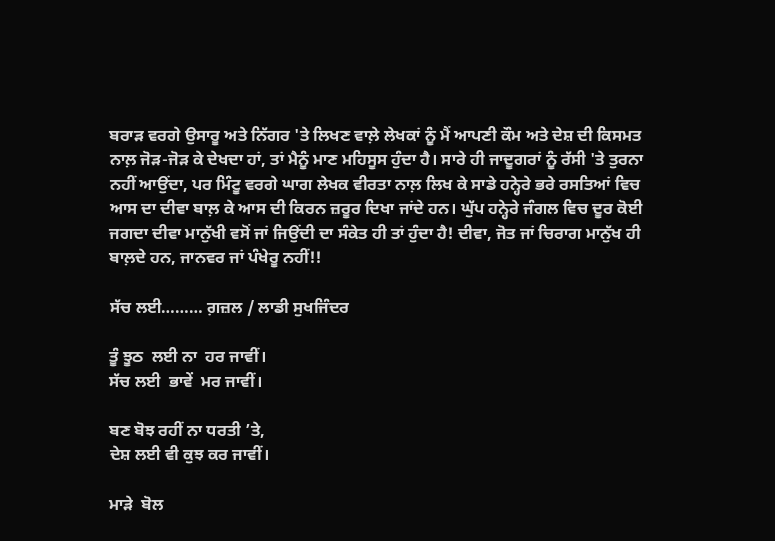ਬਰਾੜ ਵਰਗੇ ਉਸਾਰੂ ਅਤੇ ਨਿੱਗਰ 'ਤੇ ਲਿਖਣ ਵਾਲ਼ੇ ਲੇਖਕਾਂ ਨੂੰ ਮੈਂ ਆਪਣੀ ਕੌਮ ਅਤੇ ਦੇਸ਼ ਦੀ ਕਿਸਮਤ ਨਾਲ਼ ਜੋੜ-ਜੋੜ ਕੇ ਦੇਖਦਾ ਹਾਂ, ਤਾਂ ਮੈਨੂੰ ਮਾਣ ਮਹਿਸੂਸ ਹੁੰਦਾ ਹੈ। ਸਾਰੇ ਹੀ ਜਾਦੂਗਰਾਂ ਨੂੰ ਰੱਸੀ 'ਤੇ ਤੁਰਨਾ ਨਹੀਂ ਆਉਂਦਾ, ਪਰ ਮਿੰਟੂ ਵਰਗੇ ਘਾਗ ਲੇਖਕ ਵੀਰਤਾ ਨਾਲ਼ ਲਿਖ ਕੇ ਸਾਡੇ ਹਨ੍ਹੇਰੇ ਭਰੇ ਰਸਤਿਆਂ ਵਿਚ ਆਸ ਦਾ ਦੀਵਾ ਬਾਲ਼ ਕੇ ਆਸ ਦੀ ਕਿਰਨ ਜ਼ਰੂਰ ਦਿਖਾ ਜਾਂਦੇ ਹਨ। ਘੁੱਪ ਹਨ੍ਹੇਰੇ ਜੰਗਲ ਵਿਚ ਦੂਰ ਕੋਈ ਜਗਦਾ ਦੀਵਾ ਮਾਨੁੱਖੀ ਵਸੋਂ ਜਾਂ ਜਿਉਂਦੀ ਦਾ ਸੰਕੇਤ ਹੀ ਤਾਂ ਹੁੰਦਾ ਹੈ! ਦੀਵਾ, ਜੋਤ ਜਾਂ ਚਿਰਾਗ ਮਾਨੁੱਖ ਹੀ ਬਾਲ਼ਦੇ ਹਨ, ਜਾਨਵਰ ਜਾਂ ਪੰਖੇਰੂ ਨਹੀਂ!!

ਸੱਚ ਲਈ……… ਗ਼ਜ਼ਲ / ਲਾਡੀ ਸੁਖਜਿੰਦਰ

ਤੂੰ ਝੂਠ  ਲਈ ਨਾ  ਹਰ ਜਾਵੀਂ।
ਸੱਚ ਲਈ  ਭਾਵੇਂ  ਮਰ ਜਾਵੀਂ।

ਬਣ ਬੋਝ ਰਹੀਂ ਨਾ ਧਰਤੀ ’ਤੇ,
ਦੇਸ਼ ਲਈ ਵੀ ਕੁਝ ਕਰ ਜਾਵੀਂ।

ਮਾੜੇ  ਬੋਲ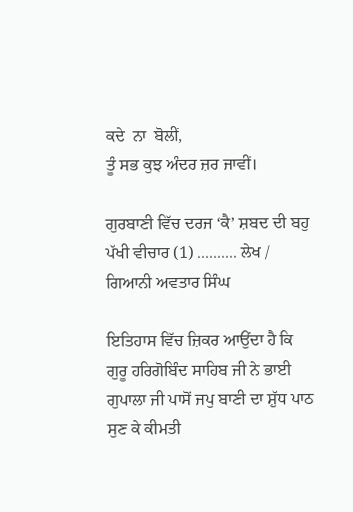ਕਦੇ  ਨਾ  ਬੋਲੀਂ,
ਤੂੰ ਸਭ ਕੁਝ ਅੰਦਰ ਜ਼ਰ ਜਾਵੀਂ।

ਗੁਰਬਾਣੀ ਵਿੱਚ ਦਰਜ ‘ਕੈ’ ਸ਼ਬਦ ਦੀ ਬਹੁ ਪੱਖੀ ਵੀਚਾਰ (1) .......... ਲੇਖ / ਗਿਆਨੀ ਅਵਤਾਰ ਸਿੰਘ

ਇਤਿਹਾਸ ਵਿੱਚ ਜ਼ਿਕਰ ਆਉਂਦਾ ਹੈ ਕਿ ਗੁਰੂ ਹਰਿਗੋਬਿੰਦ ਸਾਹਿਬ ਜੀ ਨੇ ਭਾਈ ਗੁਪਾਲਾ ਜੀ ਪਾਸੋਂ ਜਪੁ ਬਾਣੀ ਦਾ ਸ਼ੁੱਧ ਪਾਠ ਸੁਣ ਕੇ ਕੀਮਤੀ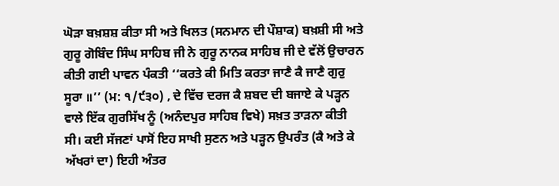ਘੋੜਾ ਬਖ਼ਸ਼ਸ਼ ਕੀਤਾ ਸੀ ਅਤੇ ਖਿਲਤ (ਸਨਮਾਨ ਦੀ ਪੌਸ਼ਾਕ) ਬਖ਼ਸ਼ੀ ਸੀ ਅਤੇ ਗੁਰੂ ਗੋਬਿੰਦ ਸਿੰਘ ਸਾਹਿਬ ਜੀ ਨੇ ਗੁਰੂ ਨਾਨਕ ਸਾਹਿਬ ਜੀ ਦੇ ਵੱਲੋਂ ਉਚਾਰਨ ਕੀਤੀ ਗਈ ਪਾਵਨ ਪੰਕਤੀ ‘‘ਕਰਤੇ ਕੀ ਮਿਤਿ ਕਰਤਾ ਜਾਣੈ ਕੈ ਜਾਣੈ ਗੁਰੁ ਸੂਰਾ ॥’’ (ਮ: ੧/੯੩੦) , ਦੇ ਵਿੱਚ ਦਰਜ ਕੈ ਸ਼ਬਦ ਦੀ ਬਜਾਏ ਕੇ ਪੜ੍ਹਨ ਵਾਲੇ ਇੱਕ ਗੁਰਸਿੱਖ ਨੂੰ (ਅਨੰਦਪੁਰ ਸਾਹਿਬ ਵਿਖੇ) ਸਖ਼ਤ ਤਾੜਨਾ ਕੀਤੀ ਸੀ। ਕਈ ਸੱਜਣਾਂ ਪਾਸੋਂ ਇਹ ਸਾਖੀ ਸੁਣਨ ਅਤੇ ਪੜ੍ਹਨ ਉਪਰੰਤ (ਕੈ ਅਤੇ ਕੇ ਅੱਖਰਾਂ ਦਾ) ਇਹੀ ਅੰਤਰ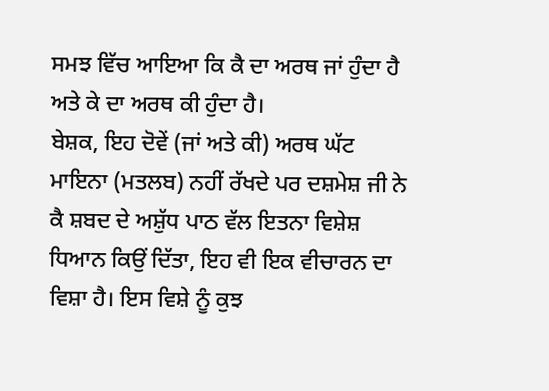ਸਮਝ ਵਿੱਚ ਆਇਆ ਕਿ ਕੈ ਦਾ ਅਰਥ ਜਾਂ ਹੁੰਦਾ ਹੈ ਅਤੇ ਕੇ ਦਾ ਅਰਥ ਕੀ ਹੁੰਦਾ ਹੈ।
ਬੇਸ਼ਕ, ਇਹ ਦੋਵੇਂ (ਜਾਂ ਅਤੇ ਕੀ) ਅਰਥ ਘੱਟ ਮਾਇਨਾ (ਮਤਲਬ) ਨਹੀਂ ਰੱਖਦੇ ਪਰ ਦਸ਼ਮੇਸ਼ ਜੀ ਨੇ ਕੈ ਸ਼ਬਦ ਦੇ ਅਸ਼ੁੱਧ ਪਾਠ ਵੱਲ ਇਤਨਾ ਵਿਸ਼ੇਸ਼ ਧਿਆਨ ਕਿਉਂ ਦਿੱਤਾ, ਇਹ ਵੀ ਇਕ ਵੀਚਾਰਨ ਦਾ ਵਿਸ਼ਾ ਹੈ। ਇਸ ਵਿਸ਼ੇ ਨੂੰ ਕੁਝ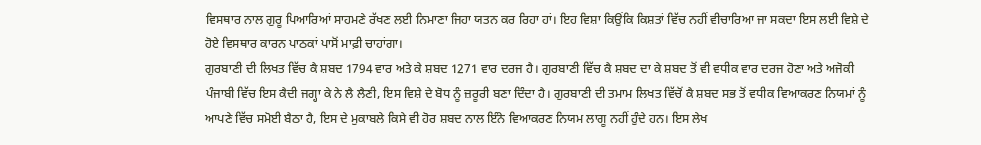ਵਿਸਥਾਰ ਨਾਲ ਗੁਰੂ ਪਿਆਰਿਆਂ ਸਾਹਮਣੇ ਰੱਖਣ ਲਈ ਨਿਮਾਣਾ ਜਿਹਾ ਯਤਨ ਕਰ ਰਿਹਾ ਹਾਂ। ਇਹ ਵਿਸ਼ਾ ਕਿਉਂਕਿ ਕਿਸ਼ਤਾਂ ਵਿੱਚ ਨਹੀਂ ਵੀਚਾਰਿਆ ਜਾ ਸਕਦਾ ਇਸ ਲਈ ਵਿਸ਼ੇ ਦੇ ਹੋਏ ਵਿਸਥਾਰ ਕਾਰਨ ਪਾਠਕਾਂ ਪਾਸੋਂ ਮਾਫ਼ੀ ਚਾਹਾਂਗਾ।
ਗੁਰਬਾਣੀ ਦੀ ਲਿਖਤ ਵਿੱਚ ਕੈ ਸ਼ਬਦ 1794 ਵਾਰ ਅਤੇ ਕੇ ਸ਼ਬਦ 1271 ਵਾਰ ਦਰਜ ਹੈ। ਗੁਰਬਾਣੀ ਵਿੱਚ ਕੈ ਸ਼ਬਦ ਦਾ ਕੇ ਸ਼ਬਦ ਤੋਂ ਵੀ ਵਧੀਕ ਵਾਰ ਦਰਜ ਹੋਣਾ ਅਤੇ ਅਜੋਕੀ ਪੰਜਾਬੀ ਵਿੱਚ ਇਸ ਕੈਦੀ ਜਗ੍ਹਾ ਕੇ ਨੇ ਲੈ ਲੈਣੀ, ਇਸ ਵਿਸ਼ੇ ਦੇ ਬੋਧ ਨੂੰ ਜ਼ਰੂਰੀ ਬਣਾ ਦਿੰਦਾ ਹੈ। ਗੁਰਬਾਣੀ ਦੀ ਤਮਾਮ ਲਿਖਤ ਵਿੱਚੋਂ ਕੈ ਸ਼ਬਦ ਸਭ ਤੋਂ ਵਧੀਕ ਵਿਆਕਰਣ ਨਿਯਮਾਂ ਨੂੰ ਆਪਣੇ ਵਿੱਚ ਸਮੋਈ ਬੈਠਾ ਹੈ, ਇਸ ਦੇ ਮੁਕਾਬਲੇ ਕਿਸੇ ਵੀ ਹੋਰ ਸ਼ਬਦ ਨਾਲ ਇੰਨੇ ਵਿਆਕਰਣ ਨਿਯਮ ਲਾਗੂ ਨਹੀਂ ਹੁੰਦੇ ਹਨ। ਇਸ ਲੇਖ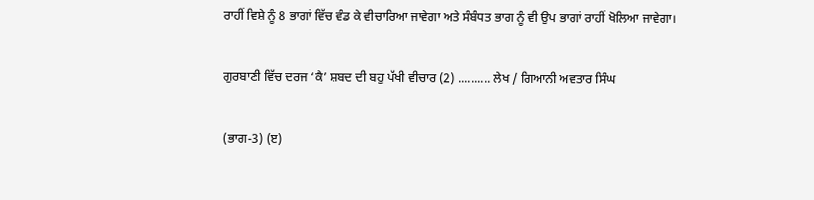ਰਾਹੀਂ ਵਿਸ਼ੇ ਨੂੰ 8 ਭਾਗਾਂ ਵਿੱਚ ਵੰਡ ਕੇ ਵੀਚਾਰਿਆ ਜਾਵੇਗਾ ਅਤੇ ਸੰਬੰਧਤ ਭਾਗ ਨੂੰ ਵੀ ਉਪ ਭਾਗਾਂ ਰਾਹੀਂ ਖੋਲਿਆ ਜਾਵੇਗਾ।

ਗੁਰਬਾਣੀ ਵਿੱਚ ਦਰਜ ‘ਕੈ’ ਸ਼ਬਦ ਦੀ ਬਹੁ ਪੱਖੀ ਵੀਚਾਰ (2) .......... ਲੇਖ / ਗਿਆਨੀ ਅਵਤਾਰ ਸਿੰਘ

(ਭਾਗ-3) (ੲ)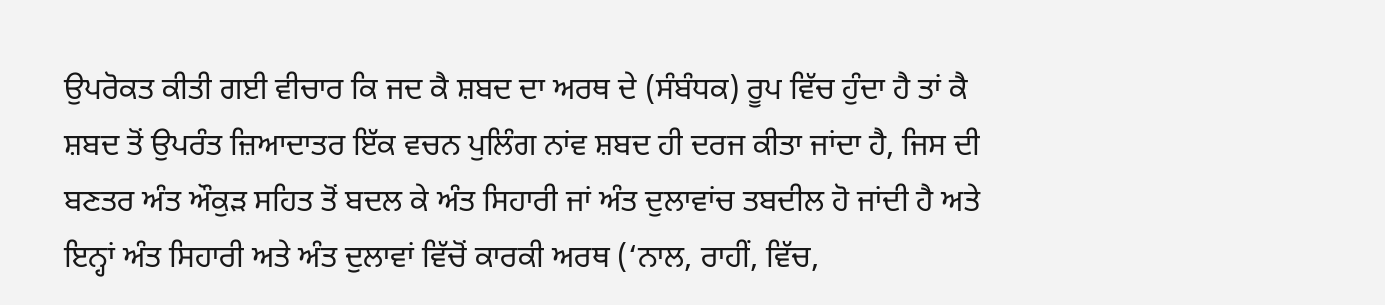ਉਪਰੋਕਤ ਕੀਤੀ ਗਈ ਵੀਚਾਰ ਕਿ ਜਦ ਕੈ ਸ਼ਬਦ ਦਾ ਅਰਥ ਦੇ (ਸੰਬੰਧਕ) ਰੂਪ ਵਿੱਚ ਹੁੰਦਾ ਹੈ ਤਾਂ ਕੈ ਸ਼ਬਦ ਤੋਂ ਉਪਰੰਤ ਜ਼ਿਆਦਾਤਰ ਇੱਕ ਵਚਨ ਪੁਲਿੰਗ ਨਾਂਵ ਸ਼ਬਦ ਹੀ ਦਰਜ ਕੀਤਾ ਜਾਂਦਾ ਹੈ, ਜਿਸ ਦੀ ਬਣਤਰ ਅੰਤ ਔਕੁੜ ਸਹਿਤ ਤੋਂ ਬਦਲ ਕੇ ਅੰਤ ਸਿਹਾਰੀ ਜਾਂ ਅੰਤ ਦੁਲਾਵਾਂਚ ਤਬਦੀਲ ਹੋ ਜਾਂਦੀ ਹੈ ਅਤੇ ਇਨ੍ਹਾਂ ਅੰਤ ਸਿਹਾਰੀ ਅਤੇ ਅੰਤ ਦੁਲਾਵਾਂ ਵਿੱਚੋਂ ਕਾਰਕੀ ਅਰਥ (‘ਨਾਲ, ਰਾਹੀਂ, ਵਿੱਚ,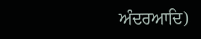ਅੰਦਰਆਦਿ)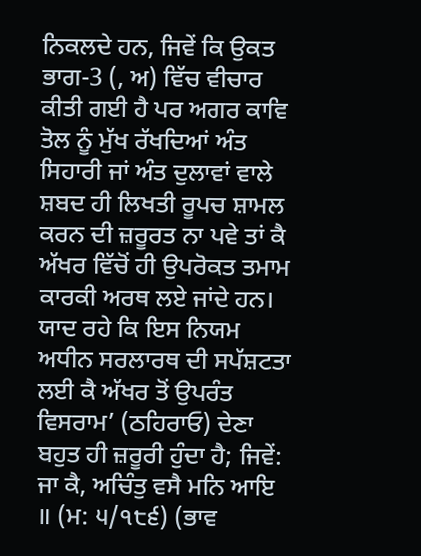ਨਿਕਲਦੇ ਹਨ, ਜਿਵੇਂ ਕਿ ਉਕਤ ਭਾਗ-3 (, ਅ) ਵਿੱਚ ਵੀਚਾਰ ਕੀਤੀ ਗਈ ਹੈ ਪਰ ਅਗਰ ਕਾਵਿ ਤੋਲ ਨੂੰ ਮੁੱਖ ਰੱਖਦਿਆਂ ਅੰਤ ਸਿਹਾਰੀ ਜਾਂ ਅੰਤ ਦੁਲਾਵਾਂ ਵਾਲੇ ਸ਼ਬਦ ਹੀ ਲਿਖਤੀ ਰੂਪਚ ਸ਼ਾਮਲ ਕਰਨ ਦੀ ਜ਼ਰੂਰਤ ਨਾ ਪਵੇ ਤਾਂ ਕੈ ਅੱਖਰ ਵਿੱਚੋਂ ਹੀ ਉਪਰੋਕਤ ਤਮਾਮ ਕਾਰਕੀ ਅਰਥ ਲਏ ਜਾਂਦੇ ਹਨ।
ਯਾਦ ਰਹੇ ਕਿ ਇਸ ਨਿਯਮ ਅਧੀਨ ਸਰਲਾਰਥ ਦੀ ਸਪੱਸ਼ਟਤਾ ਲਈ ਕੈ ਅੱਖਰ ਤੋਂ ਉਪਰੰਤ ਵਿਸਰਾਮ’ (ਠਹਿਰਾਓ) ਦੇਣਾ ਬਹੁਤ ਹੀ ਜ਼ਰੂਰੀ ਹੁੰਦਾ ਹੈ; ਜਿਵੇਂ:
ਜਾ ਕੈ, ਅਚਿੰਤੁ ਵਸੈ ਮਨਿ ਆਇ ॥ (ਮ: ੫/੧੮੬) (ਭਾਵ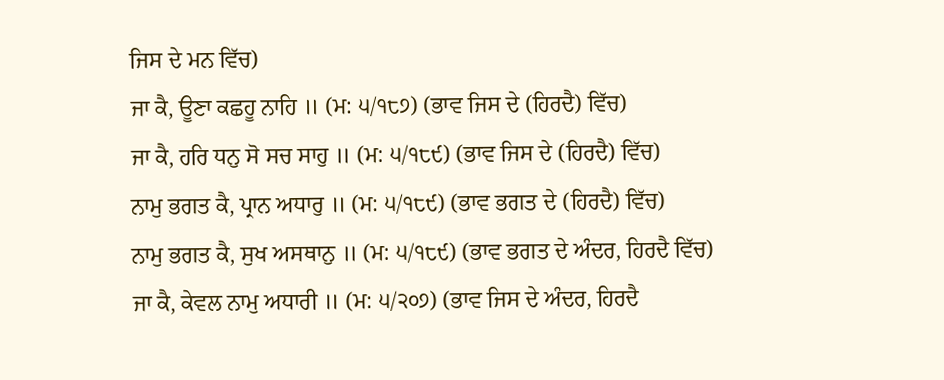ਜਿਸ ਦੇ ਮਨ ਵਿੱਚ)
ਜਾ ਕੈ, ਊਣਾ ਕਛਹੂ ਨਾਹਿ ॥ (ਮ: ੫/੧੮੭) (ਭਾਵ ਜਿਸ ਦੇ (ਹਿਰਦੈ) ਵਿੱਚ)
ਜਾ ਕੈ, ਹਰਿ ਧਨੁ ਸੋ ਸਚ ਸਾਹੁ ॥ (ਮ: ੫/੧੮੯) (ਭਾਵ ਜਿਸ ਦੇ (ਹਿਰਦੈ) ਵਿੱਚ)
ਨਾਮੁ ਭਗਤ ਕੈ, ਪ੍ਰਾਨ ਅਧਾਰੁ ॥ (ਮ: ੫/੧੮੯) (ਭਾਵ ਭਗਤ ਦੇ (ਹਿਰਦੈ) ਵਿੱਚ)
ਨਾਮੁ ਭਗਤ ਕੈ, ਸੁਖ ਅਸਥਾਨੁ ॥ (ਮ: ੫/੧੮੯) (ਭਾਵ ਭਗਤ ਦੇ ਅੰਦਰ, ਹਿਰਦੈ ਵਿੱਚ)
ਜਾ ਕੈ, ਕੇਵਲ ਨਾਮੁ ਅਧਾਰੀ ॥ (ਮ: ੫/੨੦੭) (ਭਾਵ ਜਿਸ ਦੇ ਅੰਦਰ, ਹਿਰਦੈ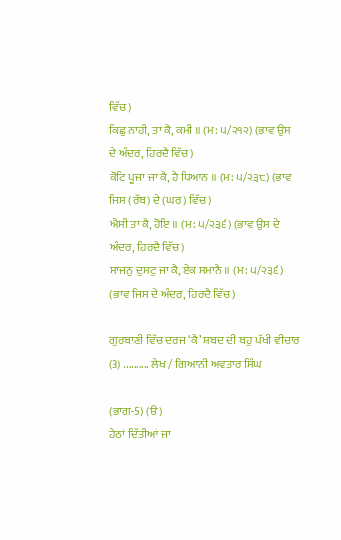ਵਿੱਚ)
ਕਿਛੁ ਨਾਹੀ, ਤਾ ਕੈ, ਕਮੀ ॥ (ਮ: ੫/੨੧੨) (ਭਾਵ ਉਸ ਦੇ ਅੰਦਰ, ਹਿਰਦੈ ਵਿੱਚ)
ਕੋਟਿ ਪੂਜਾ ਜਾ ਕੈ, ਹੈ ਧਿਆਨ ॥ (ਮ: ੫/੨੩੮) (ਭਾਵ ਜਿਸ (ਰੱਬ) ਦੇ (ਘਰ) ਵਿੱਚ)
ਐਸੀ ਤਾ ਕੈ, ਹੋਇ ॥ (ਮ: ੫/੨੩੬) (ਭਾਵ ਉਸ ਦੇ ਅੰਦਰ, ਹਿਰਦੈ ਵਿੱਚ)
ਸਾਜਨੁ ਦੁਸਟੁ ਜਾ ਕੈ, ਏਕ ਸਮਾਨੈ ॥ (ਮ: ੫/੨੩੬) (ਭਾਵ ਜਿਸ ਦੇ ਅੰਦਰ, ਹਿਰਦੈ ਵਿੱਚ)

ਗੁਰਬਾਣੀ ਵਿੱਚ ਦਰਜ ‘ਕੈ’ ਸ਼ਬਦ ਦੀ ਬਹੁ ਪੱਖੀ ਵੀਚਾਰ (3) .......... ਲੇਖ / ਗਿਆਨੀ ਅਵਤਾਰ ਸਿੰਘ

(ਭਾਗ-5) (ੳ)
ਹੇਠਾਂ ਦਿੱਤੀਆਂ ਜਾ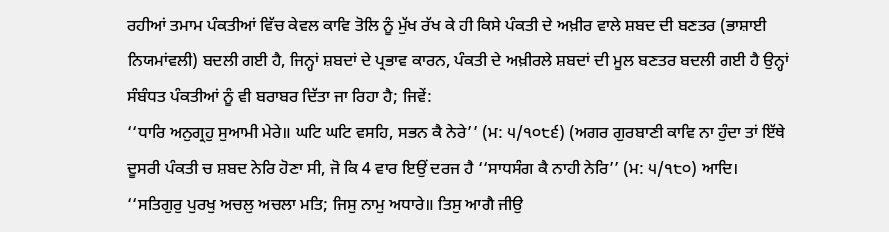ਰਹੀਆਂ ਤਮਾਮ ਪੰਕਤੀਆਂ ਵਿੱਚ ਕੇਵਲ ਕਾਵਿ ਤੋਲਿ ਨੂੰ ਮੁੱਖ ਰੱਖ ਕੇ ਹੀ ਕਿਸੇ ਪੰਕਤੀ ਦੇ ਅਖ਼ੀਰ ਵਾਲੇ ਸ਼ਬਦ ਦੀ ਬਣਤਰ (ਭਾਸ਼ਾਈ ਨਿਯਮਾਂਵਲੀ) ਬਦਲੀ ਗਈ ਹੈ, ਜਿਨ੍ਹਾਂ ਸ਼ਬਦਾਂ ਦੇ ਪ੍ਰਭਾਵ ਕਾਰਨ, ਪੰਕਤੀ ਦੇ ਅਖ਼ੀਰਲੇ ਸ਼ਬਦਾਂ ਦੀ ਮੂਲ ਬਣਤਰ ਬਦਲੀ ਗਈ ਹੈ ਉਨ੍ਹਾਂ ਸੰਬੰਧਤ ਪੰਕਤੀਆਂ ਨੂੰ ਵੀ ਬਰਾਬਰ ਦਿੱਤਾ ਜਾ ਰਿਹਾ ਹੈ; ਜਿਵੇਂ:
‘‘ਧਾਰਿ ਅਨੁਗ੍ਰਹੁ ਸੁਆਮੀ ਮੇਰੇ॥ ਘਟਿ ਘਟਿ ਵਸਹਿ, ਸਭਨ ਕੈ ਨੇਰੇ’’ (ਮ: ੫/੧੦੮੬) (ਅਗਰ ਗੁਰਬਾਣੀ ਕਾਵਿ ਨਾ ਹੁੰਦਾ ਤਾਂ ਇੱਥੇ ਦੂਸਰੀ ਪੰਕਤੀ ਚ ਸ਼ਬਦ ਨੇਰਿ ਹੋਣਾ ਸੀ, ਜੋ ਕਿ 4 ਵਾਰ ਇਉਂ ਦਰਜ ਹੈ ‘‘ਸਾਧਸੰਗ ਕੈ ਨਾਹੀ ਨੇਰਿ’’ (ਮ: ੫/੧੮੦) ਆਦਿ।
‘‘ਸਤਿਗੁਰੁ ਪੁਰਖੁ ਅਚਲੁ ਅਚਲਾ ਮਤਿ; ਜਿਸੁ ਨਾਮੁ ਅਧਾਰੇ॥ ਤਿਸੁ ਆਗੈ ਜੀਉ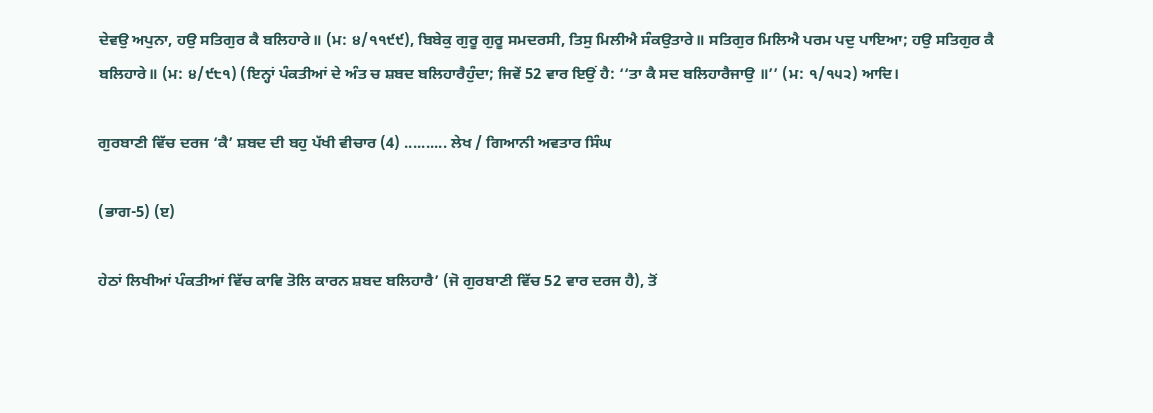ਦੇਵਉ ਅਪੁਨਾ, ਹਉ ਸਤਿਗੁਰ ਕੈ ਬਲਿਹਾਰੇ॥ (ਮ: ੪/੧੧੯੯), ਬਿਬੇਕੁ ਗੁਰੂ ਗੁਰੂ ਸਮਦਰਸੀ, ਤਿਸੁ ਮਿਲੀਐ ਸੰਕਉਤਾਰੇ॥ ਸਤਿਗੁਰ ਮਿਲਿਐ ਪਰਮ ਪਦੁ ਪਾਇਆ; ਹਉ ਸਤਿਗੁਰ ਕੈ ਬਲਿਹਾਰੇ॥ (ਮ: ੪/੯੮੧) (ਇਨ੍ਹਾਂ ਪੰਕਤੀਆਂ ਦੇ ਅੰਤ ਚ ਸ਼ਬਦ ਬਲਿਹਾਰੈਹੁੰਦਾ; ਜਿਵੇਂ 52 ਵਾਰ ਇਉਂ ਹੈ: ‘‘ਤਾ ਕੈ ਸਦ ਬਲਿਹਾਰੈਜਾਉ ॥’’ (ਮ: ੧/੧੫੨) ਆਦਿ।

ਗੁਰਬਾਣੀ ਵਿੱਚ ਦਰਜ ‘ਕੈ’ ਸ਼ਬਦ ਦੀ ਬਹੁ ਪੱਖੀ ਵੀਚਾਰ (4) .......... ਲੇਖ / ਗਿਆਨੀ ਅਵਤਾਰ ਸਿੰਘ

(ਭਾਗ-5) (ੲ)

ਹੇਠਾਂ ਲਿਖੀਆਂ ਪੰਕਤੀਆਂ ਵਿੱਚ ਕਾਵਿ ਤੋਲਿ ਕਾਰਨ ਸ਼ਬਦ ਬਲਿਹਾਰੈ’ (ਜੋ ਗੁਰਬਾਣੀ ਵਿੱਚ 52 ਵਾਰ ਦਰਜ ਹੈ), ਤੋਂ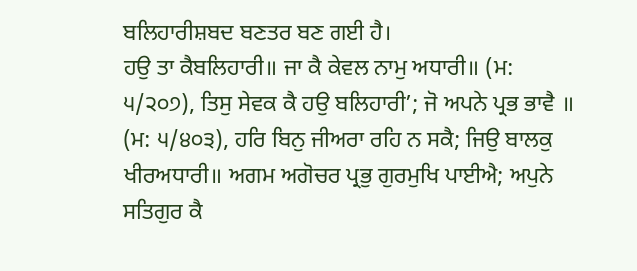ਬਲਿਹਾਰੀਸ਼ਬਦ ਬਣਤਰ ਬਣ ਗਈ ਹੈ।
ਹਉ ਤਾ ਕੈਬਲਿਹਾਰੀ॥ ਜਾ ਕੈ ਕੇਵਲ ਨਾਮੁ ਅਧਾਰੀ॥ (ਮ: ੫/੨੦੭), ਤਿਸੁ ਸੇਵਕ ਕੈ ਹਉ ਬਲਿਹਾਰੀ’; ਜੋ ਅਪਨੇ ਪ੍ਰਭ ਭਾਵੈ ॥ (ਮ: ੫/੪੦੩), ਹਰਿ ਬਿਨੁ ਜੀਅਰਾ ਰਹਿ ਨ ਸਕੈ; ਜਿਉ ਬਾਲਕੁ ਖੀਰਅਧਾਰੀ॥ ਅਗਮ ਅਗੋਚਰ ਪ੍ਰਭੁ ਗੁਰਮੁਖਿ ਪਾਈਐ; ਅਪੁਨੇ ਸਤਿਗੁਰ ਕੈ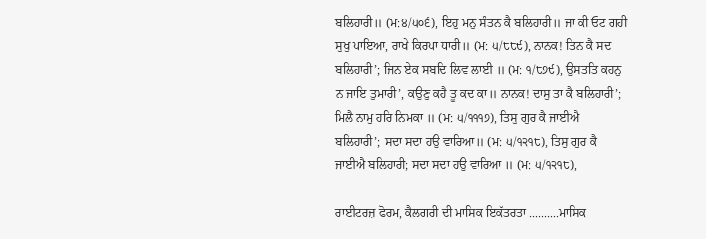ਬਲਿਹਾਰੀ॥ (ਮ:੪/੫੦੬), ਇਹੁ ਮਨੁ ਸੰਤਨ ਕੈ ਬਲਿਹਾਰੀ॥ ਜਾ ਕੀ ਓਟ ਗਹੀ ਸੁਖੁ ਪਾਇਆ, ਰਾਖੇ ਕਿਰਪਾ ਧਾਰੀ॥ (ਮ: ੫/੮੮੯), ਨਾਨਕ! ਤਿਨ ਕੈ ਸਦ ਬਲਿਹਾਰੀ’; ਜਿਨ ਏਕ ਸਬਦਿ ਲਿਵ ਲਾਈ ॥ (ਮ: ੧/੮੭੯), ਉਸਤਤਿ ਕਹਨੁ ਨ ਜਾਇ ਤੁਮਾਰੀ’, ਕਉਣੁ ਕਹੈ ਤੂ ਕਦ ਕਾ॥ ਨਾਨਕ! ਦਾਸੁ ਤਾ ਕੈ ਬਲਿਹਾਰੀ’; ਮਿਲੈ ਨਾਮੁ ਹਰਿ ਨਿਮਕਾ ॥ (ਮ: ੫/੧੧੧੭), ਤਿਸੁ ਗੁਰ ਕੈ ਜਾਈਐ ਬਲਿਹਾਰੀ’; ਸਦਾ ਸਦਾ ਹਉ ਵਾਰਿਆ॥ (ਮ: ੫/੧੨੧੮), ਤਿਸੁ ਗੁਰ ਕੈ ਜਾਈਐ ਬਲਿਹਾਰੀ; ਸਦਾ ਸਦਾ ਹਉ ਵਾਰਿਆ ॥ (ਮ: ੫/੧੨੧੮),

ਰਾਈਟਰਜ਼ ਫੋਰਮ, ਕੈਲਗਰੀ ਦੀ ਮਾਸਿਕ ਇਕੱਤਰਤਾ ..........ਮਾਸਿਕ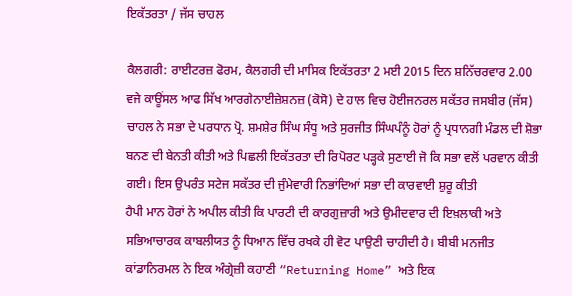ਇਕੱਤਰਤਾ / ਜੱਸ ਚਾਹਲ

ਕੈਲਗਰੀ: ਰਾਈਟਰਜ਼ ਫੋਰਮ, ਕੈਲਗਰੀ ਦੀ ਮਾਸਿਕ ਇਕੱਤਰਤਾ 2 ਮਈ 2015 ਦਿਨ ਸ਼ਨਿੱਚਰਵਾਰ 2.00 ਵਜੇ ਕਾਊਂਸਲ ਆਫ ਸਿੱਖ ਆਰਗੇਨਾਈਜ਼ੇਸ਼ਨਜ਼ (ਕੋਸੋ) ਦੇ ਹਾਲ ਵਿਚ ਹੋਈਜਨਰਲ ਸਕੱਤਰ ਜਸਬੀਰ (ਜੱਸ) ਚਾਹਲ ਨੇ ਸਭਾ ਦੇ ਪਰਧਾਨ ਪ੍ਰੋ. ਸ਼ਮਸ਼ੇਰ ਸਿੰਘ ਸੰਧੂ ਅਤੇ ਸੁਰਜੀਤ ਸਿੰਘਪੰਨੂੰ ਹੋਰਾਂ ਨੂੰ ਪ੍ਰਧਾਨਗੀ ਮੰਡਲ ਦੀ ਸ਼ੋਭਾ ਬਨਣ ਦੀ ਬੇਨਤੀ ਕੀਤੀ ਅਤੇ ਪਿਛਲੀ ਇਕੱਤਰਤਾ ਦੀ ਰਿਪੋਰਟ ਪੜ੍ਹਕੇ ਸੁਣਾਈ ਜੋ ਕਿ ਸਭਾ ਵਲੋਂ ਪਰਵਾਨ ਕੀਤੀ ਗਈ। ਇਸ ਉਪਰੰਤ ਸਟੇਜ ਸਕੱਤਰ ਦੀ ਜੁੰਮੇਵਾਰੀ ਨਿਭਾਂਦਿਆਂ ਸਭਾ ਦੀ ਕਾਰਵਾਈ ਸ਼ੁਰੂ ਕੀਤੀ
ਹੈਪੀ ਮਾਨ ਹੋਰਾਂ ਨੇ ਅਪੀਲ ਕੀਤੀ ਕਿ ਪਾਰਟੀ ਦੀ ਕਾਰਗੁਜ਼ਾਰੀ ਅਤੇ ਉਮੀਦਵਾਰ ਦੀ ਇਖ਼ਲਾਕੀ ਅਤੇ ਸਭਿਆਚਾਰਕ ਕਾਬਲੀਯਤ ਨੂੰ ਧਿਆਨ ਵਿੱਚ ਰਖਕੇ ਹੀ ਵੋਟ ਪਾਉਣੀ ਚਾਹੀਦੀ ਹੈ। ਬੀਬੀ ਮਨਜੀਤ ਕਾਂਡਾਨਿਰਮਲ ਨੇ ਇਕ ਅੰਗ੍ਰੇਜ਼ੀ ਕਹਾਣੀ “Returning Home” ਅਤੇ ਇਕ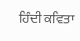ਹਿੰਦੀ ਕਵਿਤਾ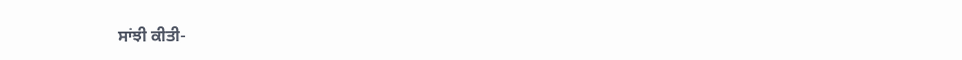ਸਾਂਝੀ ਕੀਤੀ-